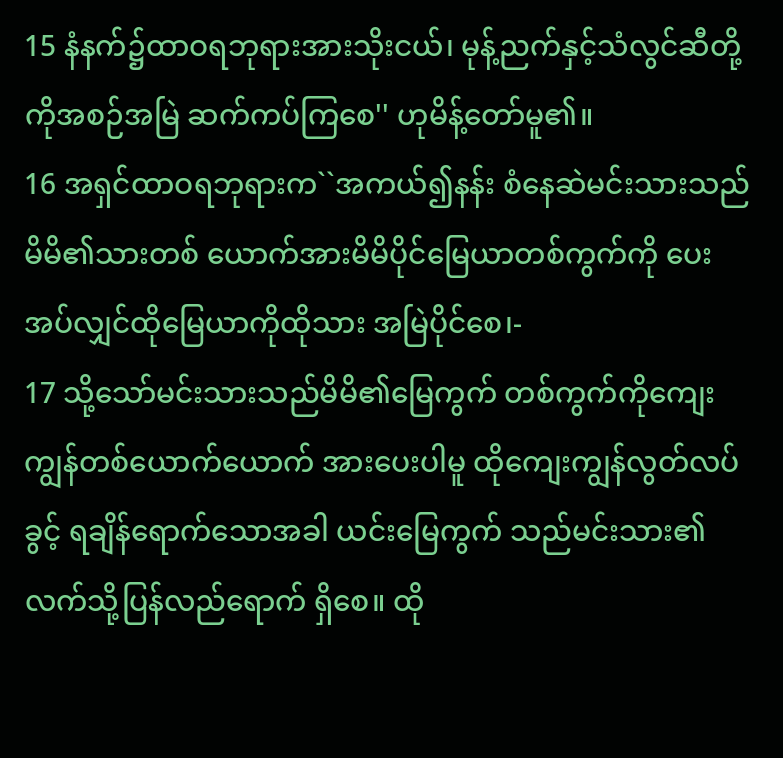15 နံနက်၌ထာဝရဘုရားအားသိုးငယ်၊ မုန့်ညက်နှင့်သံလွင်ဆီတို့ကိုအစဉ်အမြဲ ဆက်ကပ်ကြစေ'' ဟုမိန့်တော်မူ၏။
16 အရှင်ထာဝရဘုရားက``အကယ်၍နန်း စံနေဆဲမင်းသားသည်မိမိ၏သားတစ် ယောက်အားမိမိပိုင်မြေယာတစ်ကွက်ကို ပေးအပ်လျှင်ထိုမြေယာကိုထိုသား အမြဲပိုင်စေ၊-
17 သို့သော်မင်းသားသည်မိမိ၏မြေကွက် တစ်ကွက်ကိုကျေးကျွန်တစ်ယောက်ယောက် အားပေးပါမူ ထိုကျေးကျွန်လွတ်လပ်ခွင့် ရချိန်ရောက်သောအခါ ယင်းမြေကွက် သည်မင်းသား၏လက်သို့ပြန်လည်ရောက် ရှိစေ။ ထို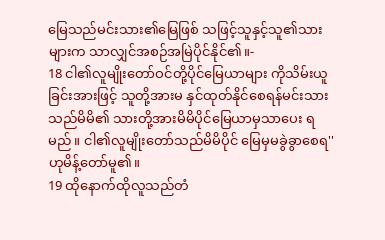မြေသည်မင်းသား၏မြေဖြစ် သဖြင့်သူနှင့်သူ၏သားများက သာလျှင်အစဉ်အမြဲပိုင်နိုင်၏။-
18 ငါ၏လူမျိုးတော်ဝင်တို့ပိုင်မြေယာများ ကိုသိမ်းယူခြင်းအားဖြင့် သူတို့အားမ နှင်ထုတ်နိုင်စေရန်မင်းသားသည်မိမိ၏ သားတို့အားမိမိပိုင်မြေယာမှသာပေး ရမည်။ ငါ၏လူမျိုးတော်သည်မိမိပိုင် မြေမှမခွဲခွာစေရ'' ဟုမိန့်တော်မူ၏။
19 ထိုနောက်ထိုလူသည်တံ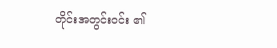တိုင်းအတွင်းဝင်း ၏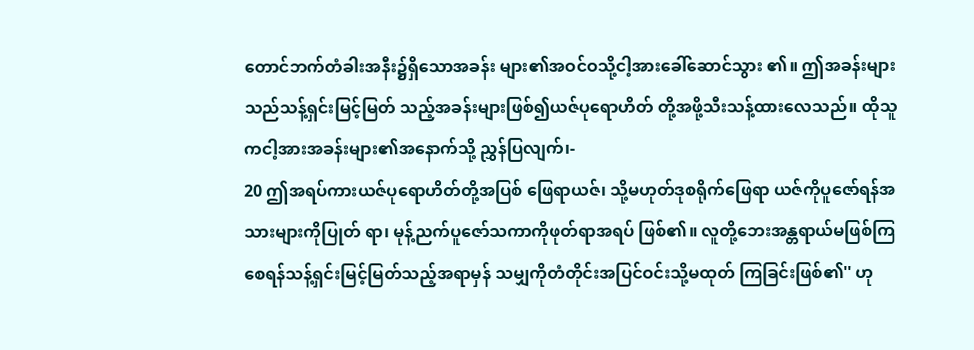တောင်ဘက်တံခါးအနီး၌ရှိသောအခန်း များ၏အဝင်ဝသို့ငါ့အားခေါ်ဆောင်သွား ၏။ ဤအခန်းများသည်သန့်ရှင်းမြင့်မြတ် သည့်အခန်းများဖြစ်၍ယဇ်ပုရောဟိတ် တို့အဖို့သီးသန့်ထားလေသည်။ ထိုသူ ကငါ့အားအခန်းများ၏အနောက်သို့ ညွှန်ပြလျက်၊-
20 ဤအရပ်ကားယဇ်ပုရောဟိတ်တို့အပြစ် ဖြေရာယဇ်၊ သို့မဟုတ်ဒုစရိုက်ဖြေရာ ယဇ်ကိုပူဇော်ရန်အသားများကိုပြုတ် ရာ၊ မုန့်ညက်ပူဇော်သကာကိုဖုတ်ရာအရပ် ဖြစ်၏။ လူတို့ဘေးအန္တရာယ်မဖြစ်ကြ စေရန်သန့်ရှင်းမြင့်မြတ်သည့်အရာမှန် သမျှကိုတံတိုင်းအပြင်ဝင်းသို့မထုတ် ကြခြင်းဖြစ်၏'' ဟု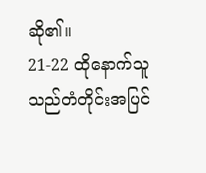ဆို၏။
21-22 ထိုနောက်သူသည်တံတိုင်းအပြင်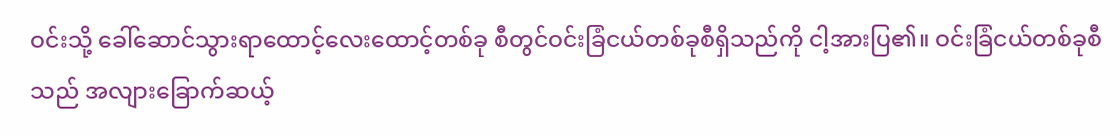ဝင်းသို့ ခေါ်ဆောင်သွားရာထောင့်လေးထောင့်တစ်ခု စီတွင်ဝင်းခြံငယ်တစ်ခုစီရှိသည်ကို ငါ့အားပြ၏။ ဝင်းခြံငယ်တစ်ခုစီသည် အလျားခြောက်ဆယ့်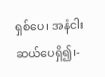ရှစ်ပေ၊ အနံငါး ဆယ်ပေရှိ၍၊-